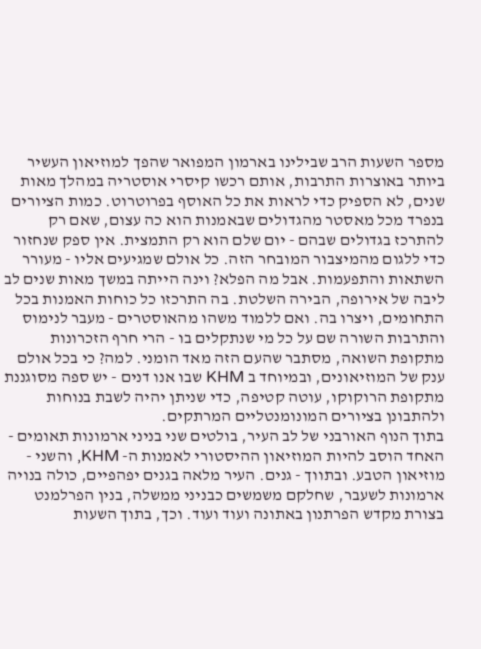מספר השעות הרב שבילינו בארמון המפואר שהפך למוזיאון העשיר ביותר באוצרות התרבות, אותם רכשו קיסרי אוסטריה במהלך מאות שנים, לא הספיק כדי לראות את כל האוסף בפרוטרוט. כמות הציורים בנפרד מכל מאסטר מהגדולים שבאמנות הוא כה עצום, שאם רק להתרכז בגדולים שבהם - יום שלם הוא רק התמצית. אין ספק שנחזור כדי ללגום מהמיצבור המובחר הזה. כל אולם שמגיעים אליו - מעורר השתאות והתפעמות. אבל מה הפלא? וינה הייתה במשך מאות שנים לב ליבה של אירופה, הבירה השלטת. בה התרכזו כל כוחות האמנות בכל התחומים, ויצרו בה. ואם ללמוד משהו מהאוסטרים - מעבר לנימוס והתרבות השורה שם על כל מי שנתקלים בו - הרי חרף הזכרונות מתקופת השואה, מסתבר שהעם הזה מאד הומני. למה? כי בכל אולם ענק של המוזיאונים, ובמיוחד ב KHM שבו אנו דנים - יש ספה מסוגננת מתקופת הרוקוקו, עוטה קטיפה, כדי שניתן יהיה לשבת בנוחות ולהתבונן בציורים המונומנטליים המרתקים.
בתוך הנוף האורבני של לב העיר, בולטים שני בניני ארמונות תאומים - האחד הוסב להיות המוזיאון ההיסטורי לאמנות ה- KHM, והשני - מוזיאון הטבע. ובתווך - גנים. העיר מלאה בגנים יפהפיים, כולה בנויה ארמונות לשעבר, שחלקם משמשים כבניני ממשלה, בנין הפרלמנט בצורת מקדש הפרתנון באתונה ועוד ועוד. וכך, בתוך השעות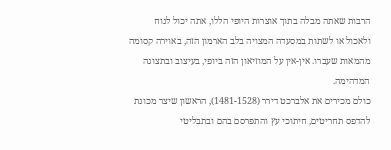הרבות שאתה מבלה בתוך אוצרות היופי הללו, אתה יכול לנוח ולאכול או לשתות במסעדה המצויה בלב הארמון הזה, באוירה קסומה מהמאות שעברו. אין-אין על המוזיאון הזה ביופי, בעיצוב ובתצוגה המדהימה.
כולם מכירים את אלברכט דירר (1481-1528), הראשון שיצר מכונת להדפס תחריטים, חיתוכי עץ והתפרסם בהם ובתבליטי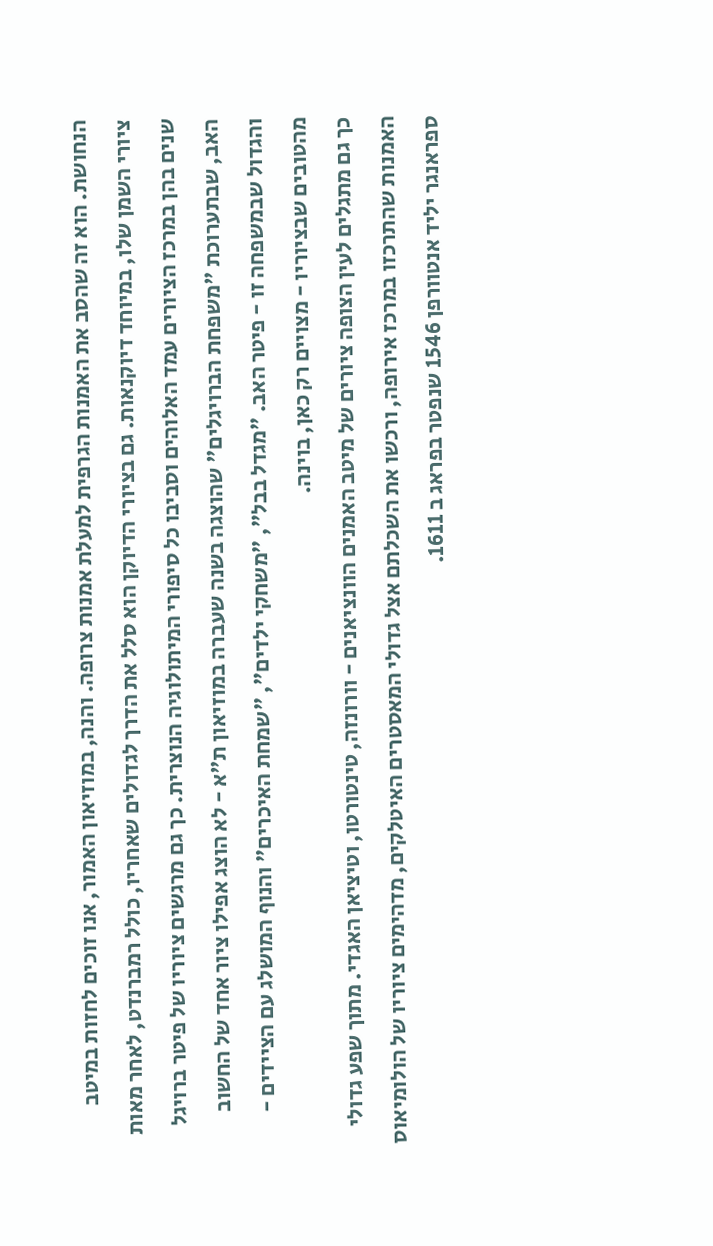הנחושת. הוא זה שהסב את האמנות הגרפית למעלת אמנות צרופה. והנה, במוזיאון האמור, אנו זוכים לחזות במיטב ציורי השמן שלו, במיוחד דיוקנאות. גם בציורי הדיוקן הוא סלל את הדרך לגדולים שאחריו, כולל רמברנדט, לאחר מאות שנים בהן במרכז הציורים עמד האלוהים וסביבו כל סיפורי המיתולוגיה הנוצרית. כך גם מרגשים ציוריו של פיטר ברויגל האב, שבתערוכת "משפחת הברויגלים" שהוצגה בשנה שעברה במוזיאון ת"א - לא הוצג אפילו ציור אחד של החשוב והגדול שבמשפחה זו - פיטר האב. "מגדל בבל", "משחקי ילדים", "שמחת האיכרים" והנוף המושלג עם הציידים - מהטובים שבציוריו - מצויים רק כאן, בוינה.
כך גם מתגלים לעין הצופה ציורים של מיטב האמנים הוונציאנים - וורונזה, טינטורטו, וטיציאן האגדי. מתוך שפע גדולי האמנות שהתרכזו במרכז אירופה, ורכשו את השכלתם אצל גדולי המאסטרים האיטלקים, מדהימים ציוריו של הולומיאוס ספראנגר יליד אנטוורפן 1546 שנפטר בפראג ב 1611.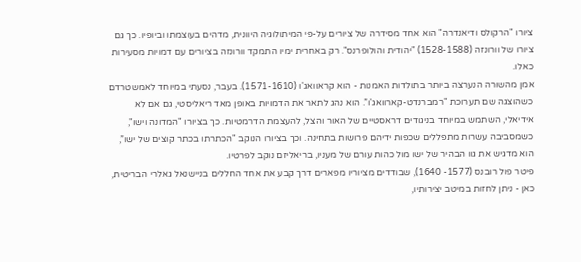ציורו "הרקולס ודיאנדרה" הוא אחד מסידרה של ציורים על-פי המיתולוגיה היוונית, מדהים בעוצמתו וביופיו. כך גם ציורו של וורונזה (1528-1588) "יהודית והולופרנס". רק באחרית ימיו התמקד וורונזה בציורים עם דמויות מסעירות כאלו.
אמן מהשורה הנערצה ביותר בתולדות האמנות - הוא קראוואג'ו (1571-1610). בעבר, נסעתי במיוחד לאמשטרדם כשהוצגה שם תערוכת "רמברנדט-קארוואג'ו”. הוא נהג לתאר את הדמויות באופן מאד ריאליסטי, גם אם לא אידיאלי, השתמש במיוחד בניגודים דראסטיים של האור והצל, להעצמת הדרמטיות. כך בציורו "המדונה וישו", כשמסביבה עשרות מתפללים שכפות ידיהם פרושות בתחינה. וכך בציורו הנוקב "הכתרתו בכתר קוצים של ישו”, הוא מדגיש את גוו הבהיר של ישו מול כהות עורם של מעניו, בריאליזם נוקב לפרטיו.
פיטר פול רובנס (1577- 1640), שבודדים מציוריו מפארים דרך קבע את אחד החללים בניישנאל גאלרי הבריטית, כאן - ניתן לחזות במיטב יצירותיו,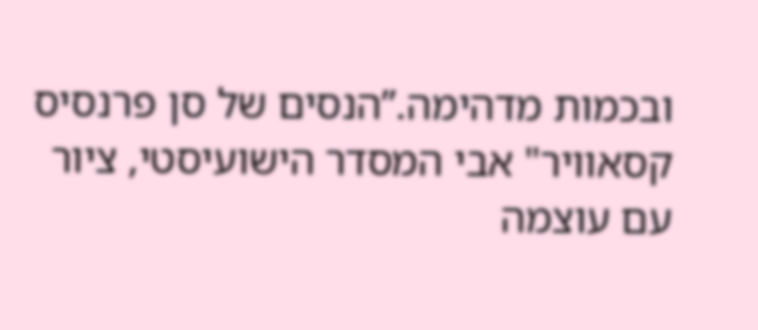ובכמות מדהימה.”הנסים של סן פרנסיס קסאוויר" אבי המסדר הישועיסטי, ציור עם עוצמה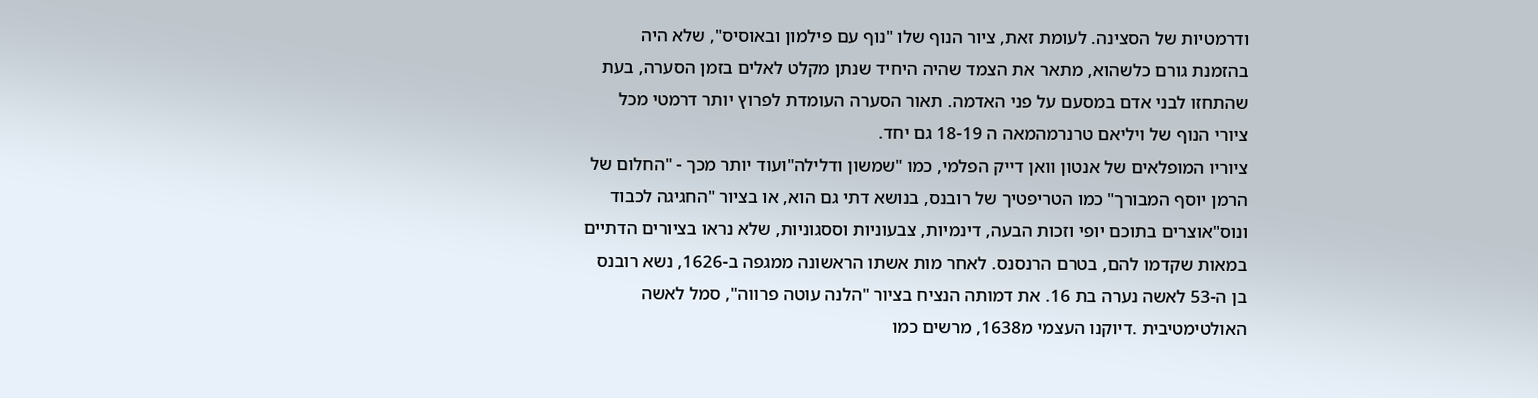ודרמטיות של הסצינה. לעומת זאת, ציור הנוף שלו "נוף עם פילמון ובאוסיס", שלא היה בהזמנת גורם כלשהוא, מתאר את הצמד שהיה היחיד שנתן מקלט לאלים בזמן הסערה, בעת שהתחזו לבני אדם במסעם על פני האדמה. תאור הסערה העומדת לפרוץ יותר דרמטי מכל ציורי הנוף של ויליאם טרנרמהמאה ה 18-19 גם יחד.
ציוריו המופלאים של אנטון וואן דייק הפלמי, כמו "שמשון ודלילה"ועוד יותר מכך - "החלום של הרמן יוסף המבורך" כמו הטריפטיך של רובנס, בנושא דתי גם הוא, או בציור "החגיגה לכבוד ונוס"אוצרים בתוכם יופי וזכות הבעה, דינמיות, צבעוניות וססגוניות, שלא נראו בציורים הדתיים במאות שקדמו להם, בטרם הרנסנס. לאחר מות אשתו הראשונה ממגפה ב-1626, נשא רובנס בן ה-53 לאשה נערה בת 16. את דמותה הנציח בציור "הלנה עוטה פרווה", סמל לאשה האולטימטיבית .דיוקנו העצמי מ1638, מרשים כמו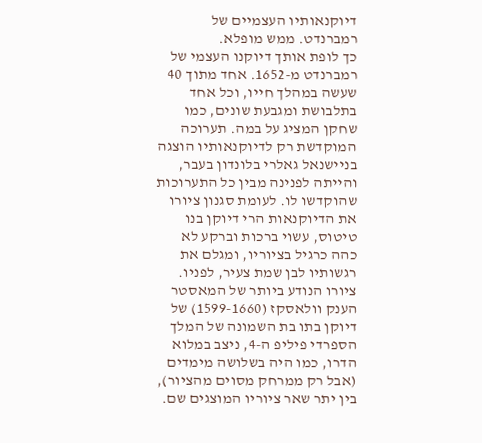דיוקנאותיו העצמיים של רמברנדט. ממש מופלא.
כך לופת אותך דיוקנו העצמי של רמברנדט מ-1652. אחד מתוך 40 שעשה במהלך חייו, וכל אחד בתלבושת ומגבעת שונים, כמו שחקן המציג על במה. תערוכה המוקדשת רק לדיוקנאותיו הוצגה בניישנאל גאלרי בלונדון בעבר, והייתה לפנינה מבין כל התערוכות שהוקדשו לו. לעומת סגנון ציורו את הדיוקנאות הרי דיוקן בנו טיטוס, עשוי ברכות וברקע לא כהה כרגיל בציוריו, ומגלם את רגשותיו לבן שמת צעיר, לפניו. ציורו הנודע ביותר של המאסטר הענק וולאסקז (1599-1660) של דיוקן בתו בת השמונה של המלך הספרדי פיליפ ה-4, ניצב במלוא הדרו, כמו היה בשלושה מימדים (אבל רק ממרחק מסוים מהציור), בין יתר שאר ציוריו המוצגים שם.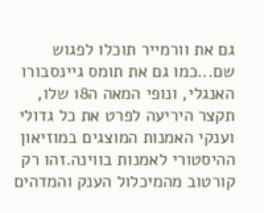גם את וורמייר תוכלו לפגוש שם...כמו גם את תומס גיינסבורו האנגלי, ונופי המאה ה18 שלו,
תקצר היריעה לפרט את כל גדולי וענקי האמנות המוצגים במוזיאון ההיסטורי לאמנות בווינה.זהו רק קורטוב מהמיכלול הענק והמדהים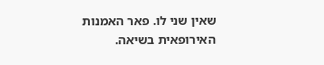שאין שני לו. פאר האמנות האירופאית בשיאה.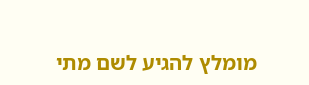מומלץ להגיע לשם מתי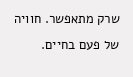שרק מתאפשר. חוויה של פעם בחיים.